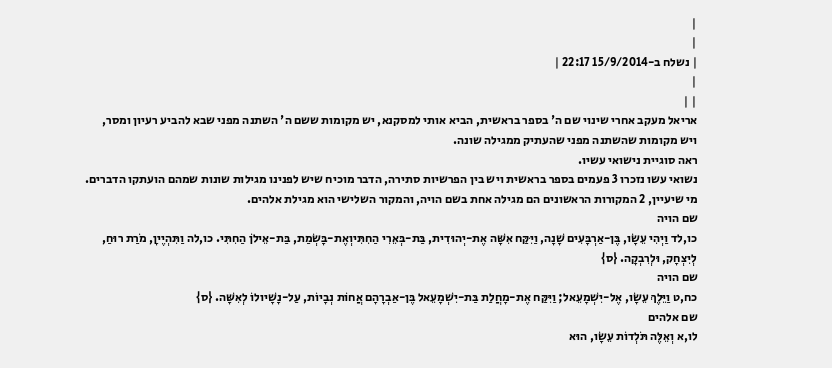|
|
| נשלח ב-15/9/2014 22:17 |
|
| |
אריאל מעקב אחרי שינוי שם ה' בספר בראשית, הביא אותי למסקנא, יש מקומות ששם ה' השתנה מפני שבא להביע רעיון ומסר, ויש מקומות שהשתנה מפני שהעתיק ממגילה שונה.
ראה סוגיית נישואי עשיו.
נשואי עשו נזכרו 3 פעמים בספר בראשית ויש בין הפרשיות סתירה, הדבר מוכיח שיש לפנינו מגילות שונות שמהם הועתקו הדברים.
מי שיעיין, 2 המקורות הראשונים הם מגילה אחת בשם הויה, והמקור השלישי הוא מגילת אלהים.
שם הויה
כו,לד וַיְהִי עֵשָׂו, בֶּן-אַרְבָּעִים שָׁנָה, וַיִּקַּח אִשָּׁה אֶת-יְהוּדִית, בַּת-בְּאֵרִי הַחִתִּיוְאֶת-בָּשְׂמַת, בַּת-אֵילֹן הַחִתִּי. כו,לה וַתִּהְיֶיןָ, מֹרַת רוּחַ, לְיִצְחָק, וּלְרִבְקָה. {ס}
שם הויה
כח,ט וַיֵּלֶךְ עֵשָׂו, אֶל-יִשְׁמָעֵאל; וַיִּקַּח אֶת-מָחֲלַת בַּת-יִשְׁמָעֵאל בֶּן-אַבְרָהָם אֲחוֹת נְבָיוֹת, עַל-נָשָׁיולוֹ לְאִשָּׁה. {ס}
שם אלהים
לו,א וְאֵלֶּה תֹּלְדוֹת עֵשָׂו, הוּא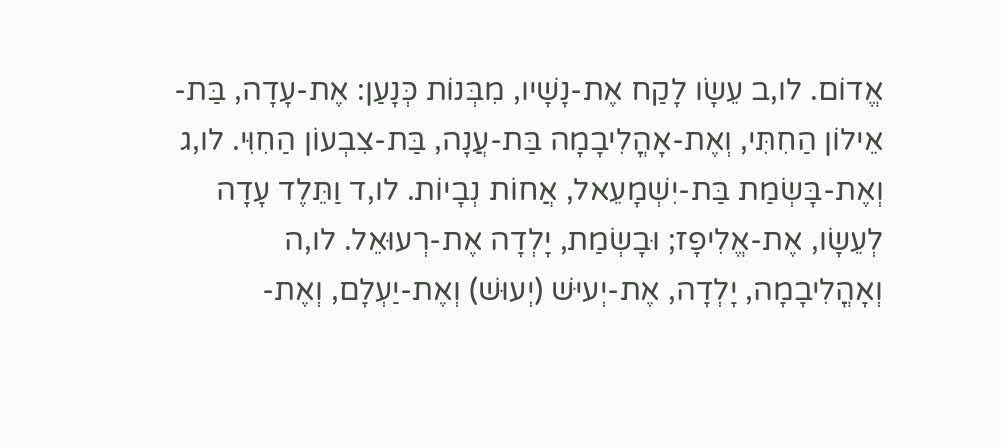אֱדוֹם. לו,ב עֵשָׂו לָקַח אֶת-נָשָׁיו, מִבְּנוֹת כְּנָעַן: אֶת-עָדָה, בַּת-אֵילוֹן הַחִתִּי, וְאֶת-אָהֳלִיבָמָה בַּת-עֲנָה, בַּת-צִבְעוֹן הַחִוִּי. לו,ג וְאֶת-בָּשְׂמַת בַּת-יִשְׁמָעֵאל, אֲחוֹת נְבָיוֹת. לו,ד וַתֵּלֶד עָדָה לְעֵשָׂו, אֶת-אֱלִיפָז; וּבָשְׂמַת, יָלְדָה אֶת-רְעוּאֵל. לו,ה וְאָהֳלִיבָמָה, יָלְדָה, אֶת-יְעיּשׁ (יְעוּשׁ) וְאֶת-יַעְלָם, וְאֶת-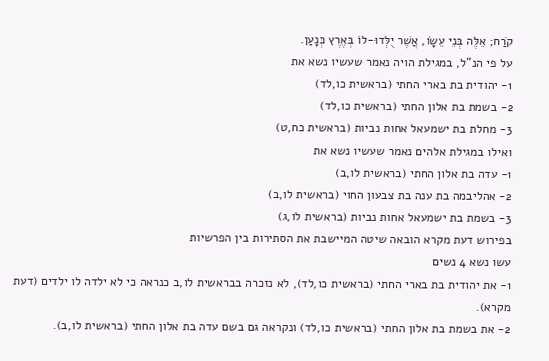קֹרַח; אֵלֶּה בְּנֵי עֵשָׂו, אֲשֶׁר יֻלְּדוּ-לוֹ בְּאֶרֶץ כְּנָעַן.
על פי הנ"ל, במגילת הויה נאמר שעשיו נשא את
1- יהודית בת בארי החתי (בראשית כו,לד)
2- בשמת בת אלון החתי (בראשית כו,לד)
3- מחלת בת ישמעאל אחות נביות (בראשית כח,ט)
ואילו במגילת אלהים נאמר שעשיו נשא את
1- עדה בת אלון החתי (בראשית לו,ב)
2- אהליבמה בת ענה בת צבעון החוי (בראשית לו,ב)
3- בשמת בת ישמעאל אחות נביות (בראשית לו,ג)
בפירוש דעת מקרא הובאה שיטה המיישבת את הסתירות בין הפרשיות
עשו נשא 4 נשים
1- את יהודית בת בארי החתי (בראשית כו,לד), לא נזכרה בבראשית לו,ב כנראה כי לא ילדה לו ילדים (דעת מקרא).
2- את בשמת בת אלון החתי (בראשית כו,לד) ונקראה גם בשם עדה בת אלון החתי (בראשית לו,ב).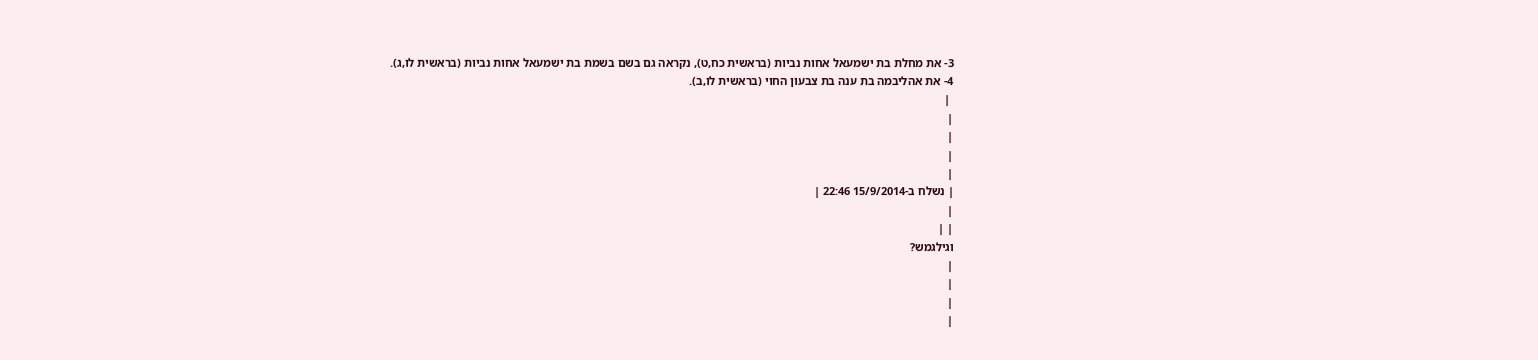3- את מחלת בת ישמעאל אחות נביות (בראשית כח,ט), נקראה גם בשם בשמת בת ישמעאל אחות נביות (בראשית לו,ג).
4- את אהליבמה בת ענה בת צבעון החוי (בראשית לו,ב).
 |
|
|
|
|
| נשלח ב-15/9/2014 22:46 |
|
| |
וגילגמש?
|
|
|
|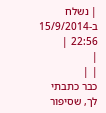| נשלח ב-15/9/2014 22:56 |
|
| |
כבר כתבתי לך, שסיפור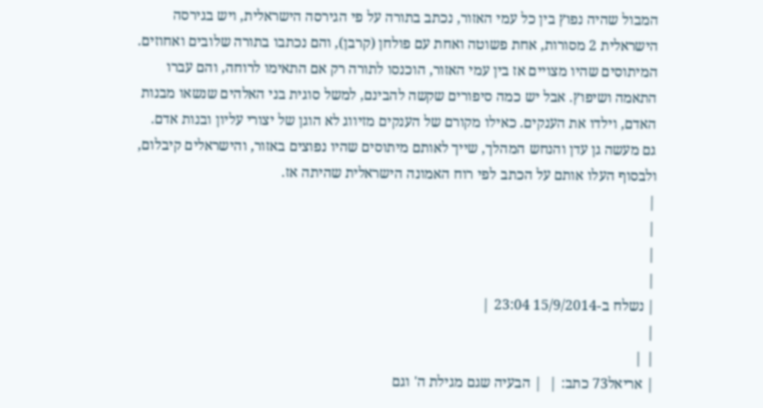המבול שהיה נפוץ בין כל עמי האזור, נכתב בתורה על פי הגירסה הישראלית, ויש בגירסה הישראלית 2 מסורות, אחת פשוטה ואחת עם פולחן (קרבן), והם נכתבו בתורה שלובים ואחוזים.
המיתוסים שהיו מצויים אז בין עמי האזור, הוכנסו לתורה רק אם התאימו לרוחה, והם עברו התאמה ושיפוץ. אבל יש כמה סיפורים שקשה להבינם, למשל סוגית בני האלהים שנשאו מבנות האדם, וילדו את הענקים. כאילו מקורם של הענקים מזיווג לא הוגן של יצורי עליון ובנות אדם.
גם מעשה גן עדן והנחש המהלך, שייך לאותם מיתוסים שהיו נפוצים באזור, והישראלים קיבלום, ולבסוף העלו אותם על הכתב לפי רוח האמונה הישראלית שהיתה אז.
|
|
|
|
| נשלח ב-15/9/2014 23:04 |
|
| |
| אריאל73 כתב: |  | הבעיה שגם מגילת ה' וגם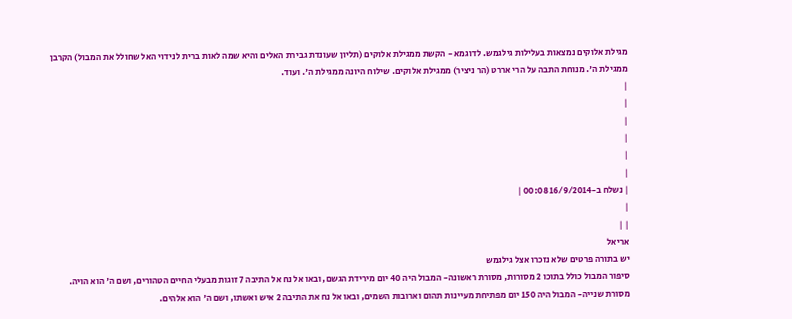מגילת אלוקים נמצאות בעלילות גילגמש. לדוגמא - הקשת ממגילת אלוקים (תליון שעונדת גבירת האלים והיא שמה לאות ברית לנידוי האל שחולל את המבול) הקרבן ממגילת ה'. מנוחת התבה על הרי אררט (הר ניציר) ממגילת אלוקים. שילוח היונה ממגילת ה'. ועוד.
|
|
|
|
|
|
| נשלח ב-16/9/2014 00:08 |
|
| |
אריאל
יש בתורה פרטים שלא נזכרו אצל גילגמש
סיפור המבול כולל בתוכו 2 מסורות, מסורת ראשונה- המבול היה 40 יום מירידת הגשם, ובאו אל נח אל התיבה 7 זוגות מבעלי החיים הטהורים, ושם ה' הוא הויה. מסורת שנייה- המבול היה 150 יום מפתיחת מעיינות תהום וארובות השמים, ובאו אל נח את התיבה 2 איש ואשתו, ושם ה' הוא אלהים.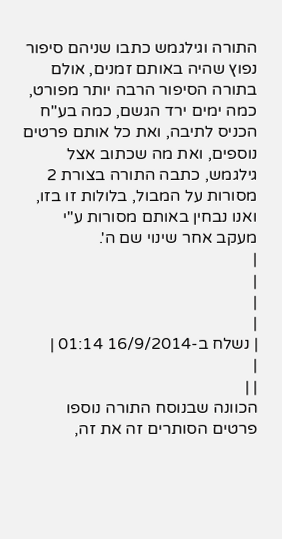התורה וגילגמש כתבו שניהם סיפור נפוץ שהיה באותם זמנים, אולם בתורה הסיפור הרבה יותר מפורט, כמה ימים ירד הגשם, כמה בע"ח הכניס לתיבה, ואת כל אותם פרטים נוספים, ואת מה שכתוב אצל גילגמש, כתבה התורה בצורת 2 מסורות על המבול, בלולות זו בזו, ואנו נבחין באותם מסורות ע"י מעקב אחר שינוי שם ה'.
|
|
|
|
| נשלח ב-16/9/2014 01:14 |
|
| |
הכוונה שבנוסח התורה נוספו פרטים הסותרים זה את זה,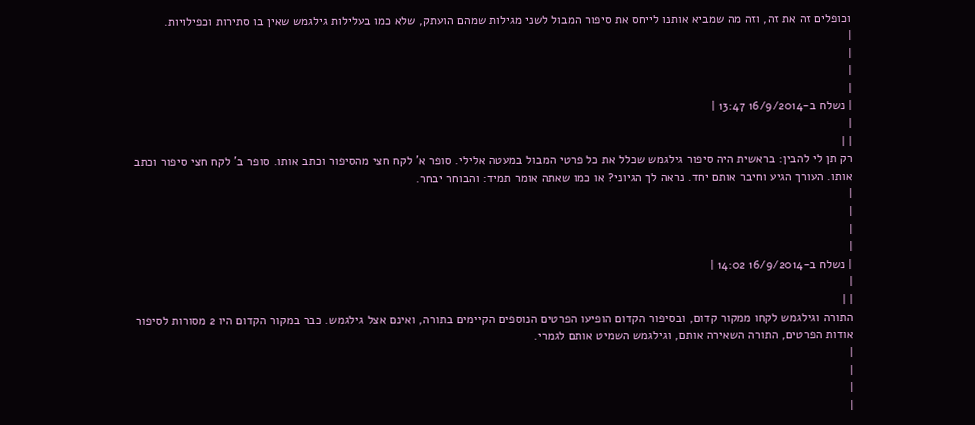וכופלים זה את זה, וזה מה שמביא אותנו לייחס את סיפור המבול לשני מגילות שמהם הועתק, שלא כמו בעלילות גילגמש שאין בו סתירות וכפילויות.
|
|
|
|
| נשלח ב-16/9/2014 13:47 |
|
| |
רק תן לי להבין: בראשית היה סיפור גילגמש שכלל את כל פרטי המבול במעטה אלילי. סופר א' לקח חצי מהסיפור וכתב אותו. סופר ב' לקח חצי סיפור וכתב אותו. העורך הגיע וחיבר אותם יחד. נראה לך הגיוני? או כמו שאתה אומר תמיד: והבוחר יבחר.
|
|
|
|
| נשלח ב-16/9/2014 14:02 |
|
| |
התורה וגילגמש לקחו ממקור קדום, ובסיפור הקדום הופיעו הפרטים הנוספים הקיימים בתורה, ואינם אצל גילגמש. כבר במקור הקדום היו 2 מסורות לסיפור אודות הפרטים, התורה השאירה אותם, וגילגמש השמיט אותם לגמרי.
|
|
|
|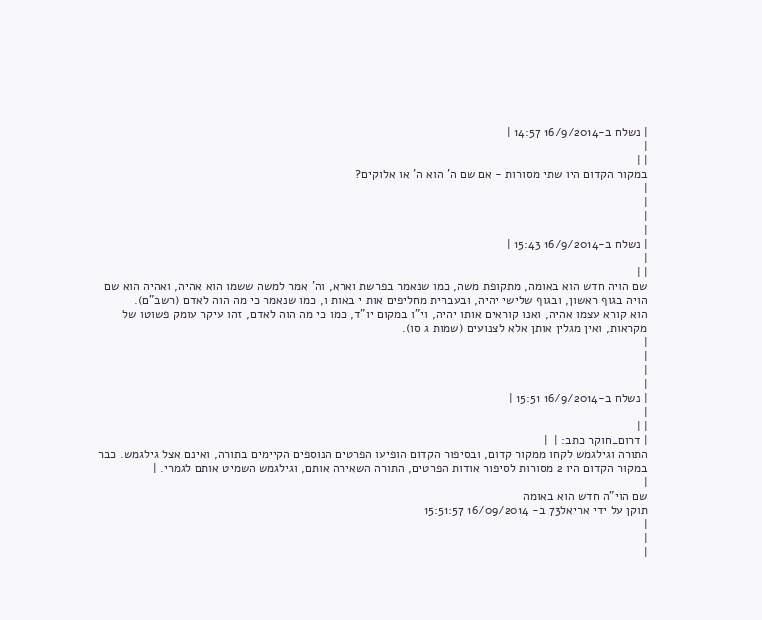| נשלח ב-16/9/2014 14:57 |
|
| |
במקור הקדום היו שתי מסורות - אם שם ה' הוא ה' או אלוקים?
|
|
|
|
| נשלח ב-16/9/2014 15:43 |
|
| |
שם הויה חדש הוא באומה, מתקופת משה, כמו שנאמר בפרשת וארא, וה' אמר למשה ששמו הוא אהיה, ואהיה הוא שם הויה בגוף ראשון, ובגוף שלישי יהיה, ובעברית מחליפים אות י באות ו, כמו שנאמר כי מה הוה לאדם (רשב"ם).
הוא קורא עצמו אהיה, ואנו קוראים אותו יהיה, וי"ו במקום יו"ד, כמו כי מה הוה לאדם, זהו עיקר עומק פשוטו של מקראות, ואין מגלין אותן אלא לצנועים (שמות ג סו).
|
|
|
|
| נשלח ב-16/9/2014 15:51 |
|
| |
| דרום_חוקר כתב: |  |
התורה וגילגמש לקחו ממקור קדום, ובסיפור הקדום הופיעו הפרטים הנוספים הקיימים בתורה, ואינם אצל גילגמש. כבר במקור הקדום היו 2 מסורות לסיפור אודות הפרטים, התורה השאירה אותם, וגילגמש השמיט אותם לגמרי. |
|
שם הוי"ה חדש הוא באומה
תוקן על ידי אריאל73 ב- 16/09/2014 15:51:57
|
|
|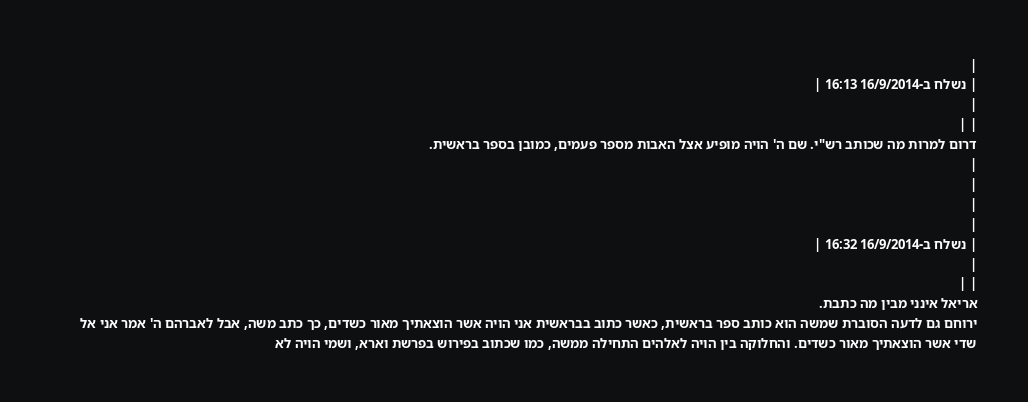|
| נשלח ב-16/9/2014 16:13 |
|
| |
דרום למרות מה שכותב רש"י. שם ה' הויה מופיע אצל האבות מספר פעמים, כמובן בספר בראשית.
|
|
|
|
| נשלח ב-16/9/2014 16:32 |
|
| |
אריאל אינני מבין מה כתבת.
ירוחם גם לדעה הסוברת שמשה הוא כותב ספר בראשית, כאשר כתוב בבראשית אני הויה אשר הוצאתיך מאור כשדים, כך כתב משה, אבל לאברהם ה' אמר אני אל שדי אשר הוצאתיך מאור כשדים. והחלוקה בין הויה לאלהים התחילה ממשה, כמו שכתוב בפירוש בפרשת וארא, ושמי הויה לא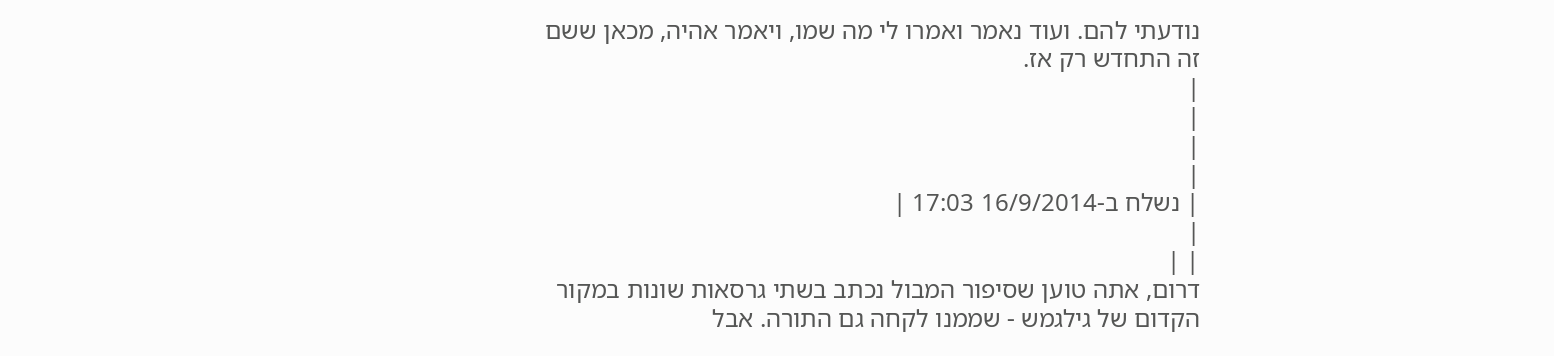נודעתי להם. ועוד נאמר ואמרו לי מה שמו, ויאמר אהיה, מכאן ששם זה התחדש רק אז.
|
|
|
|
| נשלח ב-16/9/2014 17:03 |
|
| |
דרום, אתה טוען שסיפור המבול נכתב בשתי גרסאות שונות במקור הקדום של גילגמש - שממנו לקחה גם התורה. אבל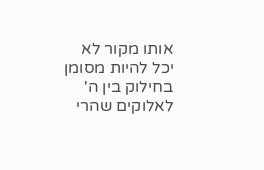אותו מקור לא יכל להיות מסומן בחילוק בין ה' לאלוקים שהרי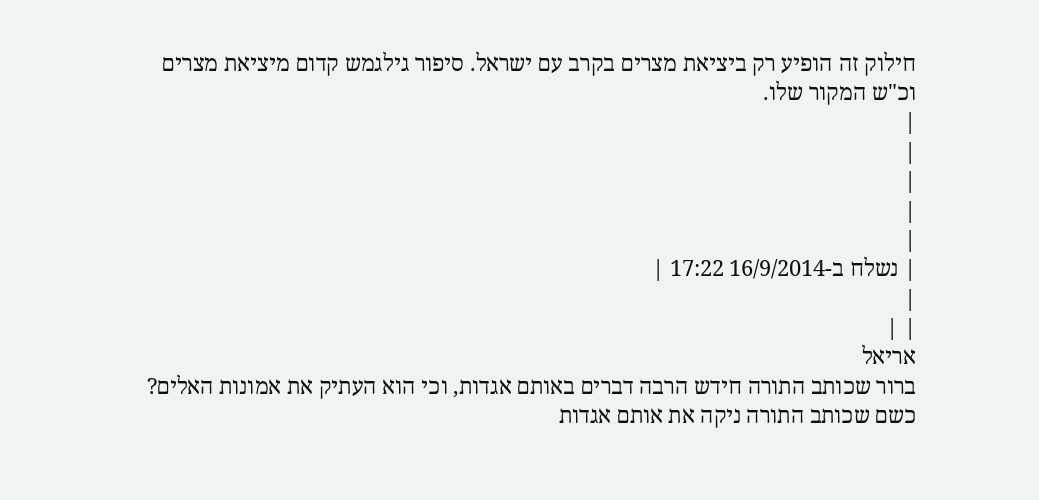חילוק זה הופיע רק ביציאת מצרים בקרב עם ישראל. סיפור גילגמש קדום מיציאת מצרים וכ"ש המקור שלו.
|
|
|
|
|
| נשלח ב-16/9/2014 17:22 |
|
| |
אריאל
ברור שכותב התורה חידש הרבה דברים באותם אגדות, וכי הוא העתיק את אמונות האלים?
כשם שכותב התורה ניקה את אותם אגדות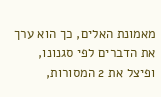מאמונת האלים, כך הוא ערך את הדברים לפי סגנונו, ופיצל את 2 המסורות,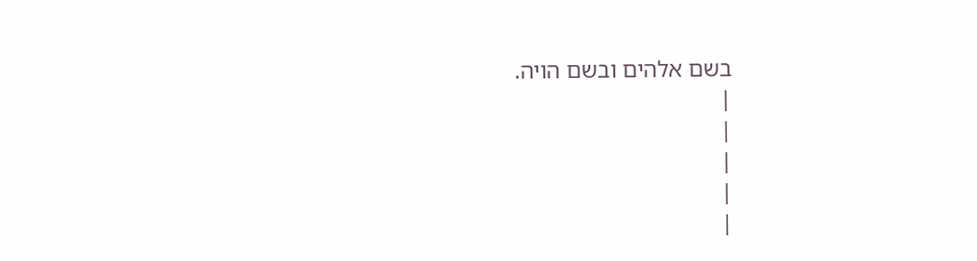בשם אלהים ובשם הויה.
|
|
|
|
|